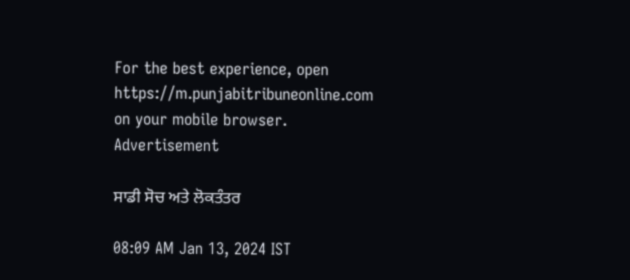For the best experience, open
https://m.punjabitribuneonline.com
on your mobile browser.
Advertisement

ਸਾਡੀ ਸੋਚ ਅਤੇ ਲੋਕਤੰਤਰ

08:09 AM Jan 13, 2024 IST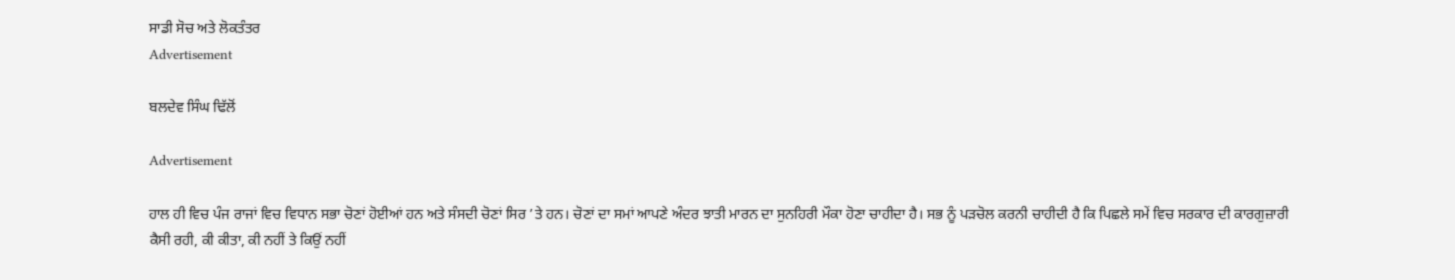ਸਾਡੀ ਸੋਚ ਅਤੇ ਲੋਕਤੰਤਰ
Advertisement

ਬਲਦੇਵ ਸਿੰਘ ਢਿੱਲੋਂ

Advertisement

ਹਾਲ ਹੀ ਵਿਚ ਪੰਜ ਰਾਜਾਂ ਵਿਚ ਵਿਧਾਨ ਸਭਾ ਚੋਣਾਂ ਹੋਈਆਂ ਹਨ ਅਤੇ ਸੰਸਦੀ ਚੋਣਾਂ ਸਿਰ ’ਤੇ ਹਨ। ਚੋਣਾਂ ਦਾ ਸਮਾਂ ਆਪਣੇ ਅੰਦਰ ਝਾਤੀ ਮਾਰਨ ਦਾ ਸੁਨਹਿਰੀ ਮੌਕਾ ਹੋਣਾ ਚਾਹੀਦਾ ਹੈ। ਸਭ ਨੂੰ ਪੜਚੋਲ ਕਰਨੀ ਚਾਹੀਦੀ ਹੈ ਕਿ ਪਿਛਲੇ ਸਮੇਂ ਵਿਚ ਸਰਕਾਰ ਦੀ ਕਾਰਗੁਜ਼ਾਰੀ ਕੈਸੀ ਰਹੀ, ਕੀ ਕੀਤਾ, ਕੀ ਨਹੀਂ ਤੇ ਕਿਉਂ ਨਹੀਂ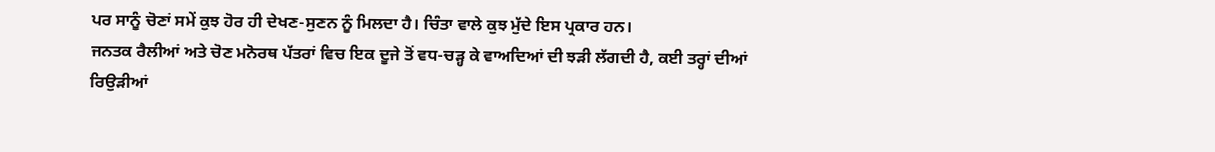ਪਰ ਸਾਨੂੰ ਚੋਣਾਂ ਸਮੇਂ ਕੁਝ ਹੋਰ ਹੀ ਦੇਖਣ-ਸੁਣਨ ਨੂੰ ਮਿਲਦਾ ਹੈ। ਚਿੰਤਾ ਵਾਲੇ ਕੁਝ ਮੁੱਦੇ ਇਸ ਪ੍ਰਕਾਰ ਹਨ।
ਜਨਤਕ ਰੈਲੀਆਂ ਅਤੇ ਚੋਣ ਮਨੋਰਥ ਪੱਤਰਾਂ ਵਿਚ ਇਕ ਦੂਜੇ ਤੋਂ ਵਧ-ਚੜ੍ਹ ਕੇ ਵਾਅਦਿਆਂ ਦੀ ਝੜੀ ਲੱਗਦੀ ਹੈ, ਕਈ ਤਰ੍ਹਾਂ ਦੀਆਂ ਰਿਉੜੀਆਂ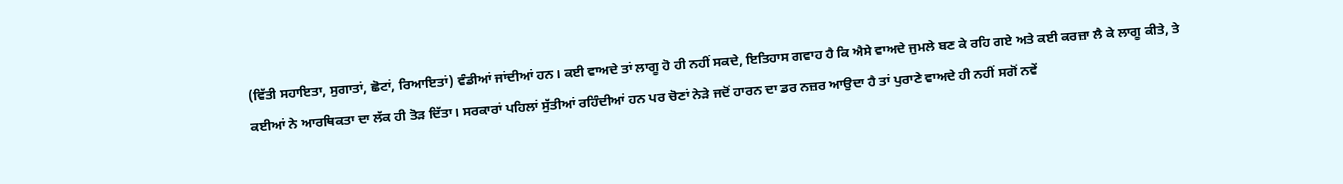(ਵਿੱਤੀ ਸਹਾਇਤਾ, ਸੁਗਾਤਾਂ, ਛੋਟਾਂ, ਰਿਆਇਤਾਂ) ਵੰਡੀਆਂ ਜਾਂਦੀਆਂ ਹਨ। ਕਈ ਵਾਅਦੇ ਤਾਂ ਲਾਗੂ ਹੋ ਹੀ ਨਹੀਂ ਸਕਦੇ, ਇਤਿਹਾਸ ਗਵਾਹ ਹੈ ਕਿ ਐਸੇ ਵਾਅਦੇ ਜੁਮਲੇ ਬਣ ਕੇ ਰਹਿ ਗਏ ਅਤੇ ਕਈ ਕਰਜ਼ਾ ਲੈ ਕੇ ਲਾਗੂ ਕੀਤੇ, ਤੇ ਕਈਆਂ ਨੇ ਆਰਥਿਕਤਾ ਦਾ ਲੱਕ ਹੀ ਤੋੜ ਦਿੱਤਾ। ਸਰਕਾਰਾਂ ਪਹਿਲਾਂ ਸੁੱਤੀਆਂ ਰਹਿੰਦੀਆਂ ਹਨ ਪਰ ਚੋਣਾਂ ਨੇੜੇ ਜਦੋਂ ਹਾਰਨ ਦਾ ਡਰ ਨਜ਼ਰ ਆਉਦਾ ਹੈ ਤਾਂ ਪੁਰਾਣੇ ਵਾਅਦੇ ਹੀ ਨਹੀਂ ਸਗੋਂ ਨਵੇਂ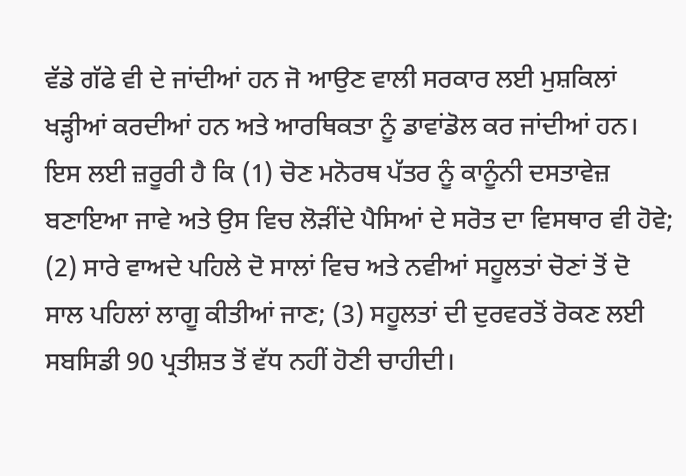ਵੱਡੇ ਗੱਫੇ ਵੀ ਦੇ ਜਾਂਦੀਆਂ ਹਨ ਜੋ ਆਉਣ ਵਾਲੀ ਸਰਕਾਰ ਲਈ ਮੁਸ਼ਕਿਲਾਂ ਖੜ੍ਹੀਆਂ ਕਰਦੀਆਂ ਹਨ ਅਤੇ ਆਰਥਿਕਤਾ ਨੂੰ ਡਾਵਾਂਡੋਲ ਕਰ ਜਾਂਦੀਆਂ ਹਨ। ਇਸ ਲਈ ਜ਼ਰੂਰੀ ਹੈ ਕਿ (1) ਚੋਣ ਮਨੋਰਥ ਪੱਤਰ ਨੂੰ ਕਾਨੂੰਨੀ ਦਸਤਾਵੇਜ਼ ਬਣਾਇਆ ਜਾਵੇ ਅਤੇ ਉਸ ਵਿਚ ਲੋੜੀਂਦੇ ਪੈਸਿਆਂ ਦੇ ਸਰੋਤ ਦਾ ਵਿਸਥਾਰ ਵੀ ਹੋਵੇ; (2) ਸਾਰੇ ਵਾਅਦੇ ਪਹਿਲੇ ਦੋ ਸਾਲਾਂ ਵਿਚ ਅਤੇ ਨਵੀਆਂ ਸਹੂਲਤਾਂ ਚੋਣਾਂ ਤੋਂ ਦੋ ਸਾਲ ਪਹਿਲਾਂ ਲਾਗੂ ਕੀਤੀਆਂ ਜਾਣ; (3) ਸਹੂਲਤਾਂ ਦੀ ਦੁਰਵਰਤੋਂ ਰੋਕਣ ਲਈ ਸਬਸਿਡੀ 90 ਪ੍ਰਤੀਸ਼ਤ ਤੋਂ ਵੱਧ ਨਹੀਂ ਹੋਣੀ ਚਾਹੀਦੀ।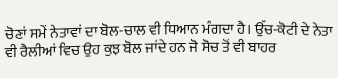ਚੋਣਾਂ ਸਮੇਂ ਨੇਤਾਵਾਂ ਦਾ ਬੋਲ-ਚਾਲ ਵੀ ਧਿਆਨ ਮੰਗਦਾ ਹੈ। ਉੱਚ-ਕੋਟੀ ਦੇ ਨੇਤਾ ਵੀ ਰੈਲੀਆਂ ਵਿਚ ਉਹ ਕੁਝ ਬੋਲ ਜਾਂਦੇ ਹਨ ਜੋ ਸੋਚ ਤੋਂ ਵੀ ਬਾਹਰ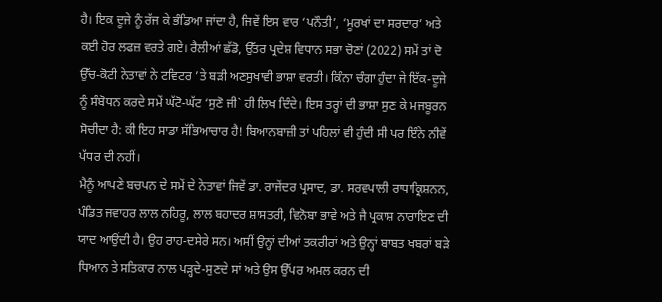ਹੈ। ਇਕ ਦੂਜੇ ਨੂੰ ਰੱਜ ਕੇ ਭੰਡਿਆ ਜਾਂਦਾ ਹੈ, ਜਿਵੇਂ ਇਸ ਵਾਰ ‘ਪਨੌਤੀ’, ‘ਮੂਰਖਾਂ ਦਾ ਸਰਦਾਰ’ ਅਤੇ ਕਈ ਹੋਰ ਲਫਜ਼ ਵਰਤੇ ਗਏ। ਰੈਲੀਆਂ ਛੱਡੋ, ਉੱਤਰ ਪ੍ਰਦੇਸ਼ ਵਿਧਾਨ ਸਭਾ ਚੋਣਾਂ (2022) ਸਮੇਂ ਤਾਂ ਦੋ ਉੱਚ-ਕੋਟੀ ਨੇਤਾਵਾਂ ਨੇ ਟਵਿਟਰ ’ਤੇ ਬੜੀ ਅਣਸੁਖਾਵੀ ਭਾਸ਼ਾ ਵਰਤੀ। ਕਿੰਨਾ ਚੰਗਾ ਹੁੰਦਾ ਜੇ ਇੱਕ-ਦੂਜੇ ਨੂੰ ਸੰਬੋਧਨ ਕਰਦੇ ਸਮੇਂ ਘੱਟੋ-ਘੱਟ ‘ਸੁਣੋ ਜੀ` ਹੀ ਲਿਖ ਦਿੰਦੇ। ਇਸ ਤਰ੍ਹਾਂ ਦੀ ਭਾਸ਼ਾ ਸੁਣ ਕੇ ਮਜਬੂਰਨ ਸੋਚੀਦਾ ਹੈ: ਕੀ ਇਹ ਸਾਡਾ ਸੱਭਿਆਚਾਰ ਹੈ! ਬਿਆਨਬਾਜ਼ੀ ਤਾਂ ਪਹਿਲਾਂ ਵੀ ਹੁੰਦੀ ਸੀ ਪਰ ਇੰਨੇ ਨੀਵੇਂ ਪੱਧਰ ਦੀ ਨਹੀਂ।
ਮੈਨੂੰ ਆਪਣੇ ਬਚਪਨ ਦੇ ਸਮੇਂ ਦੇ ਨੇਤਾਵਾਂ ਜਿਵੇਂ ਡਾ. ਰਾਜੇਂਦਰ ਪ੍ਰਸਾਦ, ਡਾ. ਸਰਵਪਾਲੀ ਰਾਧਾਕ੍ਰਿਸ਼ਨਨ, ਪੰਡਿਤ ਜਵਾਹਰ ਲਾਲ ਨਹਿਰੂ, ਲਾਲ ਬਹਾਦਰ ਸ਼ਾਸਤਰੀ, ਵਿਨੋਬਾ ਭਾਵੇ ਅਤੇ ਜੈ ਪ੍ਰਕਾਸ਼ ਨਾਰਾਇਣ ਦੀ ਯਾਦ ਆਉਂਦੀ ਹੈ। ਉਹ ਰਾਹ-ਦਸੇਰੇ ਸਨ। ਅਸੀਂ ਉਨ੍ਹਾਂ ਦੀਆਂ ਤਕਰੀਰਾਂ ਅਤੇ ਉਨ੍ਹਾਂ ਬਾਬਤ ਖਬਰਾਂ ਬੜੇ ਧਿਆਨ ਤੇ ਸਤਿਕਾਰ ਨਾਲ ਪੜ੍ਹਦੇ-ਸੁਣਦੇ ਸਾਂ ਅਤੇ ਉਸ ਉੱਪਰ ਅਮਲ ਕਰਨ ਦੀ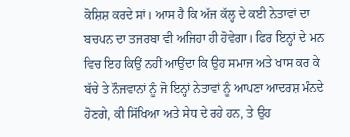ਕੋਸ਼ਿਸ਼ ਕਰਦੇ ਸਾਂ। ਆਸ ਹੈ ਕਿ ਅੱਜ ਕੱਲ੍ਹ ਦੇ ਕਈ ਨੇਤਾਵਾਂ ਦਾ ਬਚਪਨ ਦਾ ਤਜਰਬਾ ਵੀ ਅਜਿਹਾ ਹੀ ਹੋਵੇਗਾ। ਫਿਰ ਇਨ੍ਹਾਂ ਦੇ ਮਨ ਵਿਚ ਇਹ ਕਿਉਂ ਨਹੀਂ ਆਉਂਦਾ ਕਿ ਉਹ ਸਮਾਜ ਅਤੇ ਖਾਸ ਕਰ ਕੇ ਬੱਚੇ ਤੇ ਨੌਜਵਾਨਾਂ ਨੂੰ ਜੋ ਇਨ੍ਹਾਂ ਨੇਤਾਵਾਂ ਨੂੰ ਆਪਣਾ ਆਦਰਸ਼ ਮੰਨਦੇ ਹੋਣਗੇ, ਕੀ ਸਿੱਖਿਆ ਅਤੇ ਸੇਧ ਦੇ ਰਹੇ ਹਨ, ਤੇ ਉਹ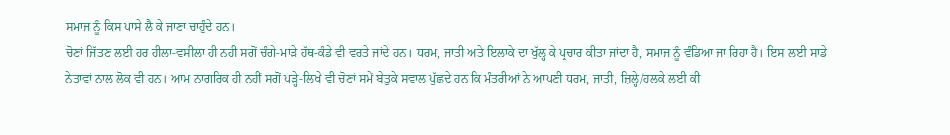ਸਮਾਜ ਨੂੰ ਕਿਸ ਪਾਸੇ ਲੈ ਕੇ ਜਾਣਾ ਚਾਹੁੰਦੇ ਹਨ।
ਚੋਣਾਂ ਜਿੱਤਣ ਲਈ ਹਰ ਹੀਲਾ-ਵਸੀਲਾ ਹੀ ਨਹੀ ਸਗੋਂ ਚੰਗੇ-ਮਾੜੇ ਹੱਥ-ਕੰਡੇ ਵੀ ਵਰਤੇ ਜਾਂਦੇ ਹਨ। ਧਰਮ, ਜਾਤੀ ਅਤੇ ਇਲਾਕੇ ਦਾ ਖੁੱਲ੍ਹ ਕੇ ਪ੍ਰਚਾਰ ਕੀਤਾ ਜਾਂਦਾ ਹੈ, ਸਮਾਜ ਨੂੰ ਵੰਡਿਆ ਜਾ ਰਿਹਾ ਹੈ। ਇਸ ਲਈ ਸਾਡੇ ਨੇਤਾਵਾਂ ਨਾਲ ਲੋਕ ਵੀ ਹਨ। ਆਮ ਨਾਗਰਿਕ ਹੀ ਨਹੀਂ ਸਗੋਂ ਪੜ੍ਹੇ-ਲਿਖੇ ਵੀ ਚੋਣਾਂ ਸਮੇਂ ਬੇਤੁਕੇ ਸਵਾਲ ਪੁੱਛਦੇ ਹਨ ਕਿ ਮੰਤਰੀਆਂ ਨੇ ਆਪਣੀ ਧਰਮ, ਜਾਤੀ, ਜ਼ਿਲ੍ਹੇ/ਹਲਕੇ ਲਈ ਕੀ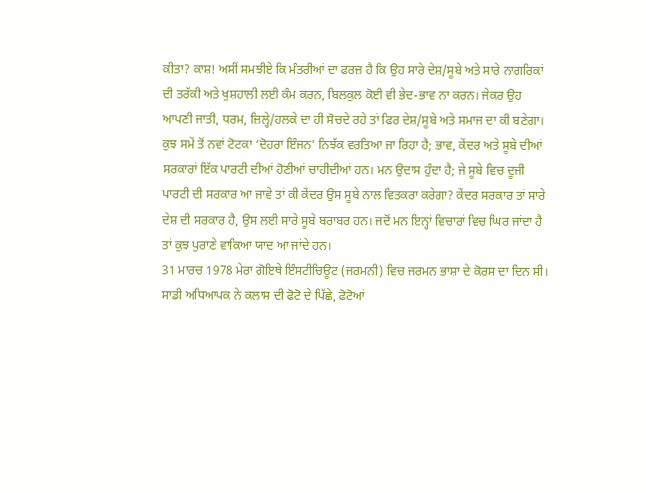ਕੀਤਾ? ਕਾਸ਼! ਅਸੀਂ ਸਮਝੀਏ ਕਿ ਮੰਤਰੀਆਂ ਦਾ ਫਰਜ਼ ਹੈ ਕਿ ਉਹ ਸਾਰੇ ਦੇਸ਼/ਸੂਬੇ ਅਤੇ ਸਾਰੇ ਨਾਗਰਿਕਾਂ ਦੀ ਤਰੱਕੀ ਅਤੇ ਖੁਸ਼ਹਾਲੀ ਲਈ ਕੰਮ ਕਰਨ, ਬਿਲਕੁਲ ਕੋਈ ਵੀ ਭੇਦ-ਭਾਵ ਨਾ ਕਰਨ। ਜੇਕਰ ਉਹ ਆਪਣੀ ਜਾਤੀ, ਧਰਮ, ਜ਼ਿਲ੍ਹੇ/ਹਲਕੇ ਦਾ ਹੀ ਸੋਚਦੇ ਰਹੇ ਤਾਂ ਫਿਰ ਦੇਸ਼/ਸੂਬੇ ਅਤੇ ਸਮਾਜ ਦਾ ਕੀ ਬਣੇਗਾ।
ਕੁਝ ਸਮੇਂ ਤੋਂ ਨਵਾਂ ਟੋਟਕਾ ‘ਦੋਹਰਾ ਇੰਜਨ’ ਨਿਝੱਕ ਵਰਤਿਆ ਜਾ ਰਿਹਾ ਹੈ; ਭਾਵ, ਕੇਂਦਰ ਅਤੇ ਸੂਬੇ ਦੀਆਂ ਸਰਕਾਰਾਂ ਇੱਕ ਪਾਰਟੀ ਦੀਆਂ ਹੋਣੀਆਂ ਚਾਹੀਦੀਆਂ ਹਨ। ਮਨ ਉਦਾਸ ਹੁੰਦਾ ਹੈ; ਜੇ ਸੂਬੇ ਵਿਚ ਦੂਜੀ ਪਾਰਟੀ ਦੀ ਸਰਕਾਰ ਆ ਜਾਵੇ ਤਾਂ ਕੀ ਕੇਂਦਰ ਉਸ ਸੂਬੇ ਨਾਲ ਵਿਤਕਰਾ ਕਰੇਗਾ? ਕੇਂਦਰ ਸਰਕਾਰ ਤਾਂ ਸਾਰੇ ਦੇਸ਼ ਦੀ ਸਰਕਾਰ ਹੈ, ਉਸ ਲਈ ਸਾਰੇ ਸੂਬੇ ਬਰਾਬਰ ਹਨ। ਜਦੋਂ ਮਨ ਇਨ੍ਹਾਂ ਵਿਚਾਰਾਂ ਵਿਚ ਘਿਰ ਜਾਂਦਾ ਹੈ ਤਾਂ ਕੁਝ ਪੁਰਾਣੇ ਵਾਕਿਆ ਯਾਦ ਆ ਜਾਂਦੇ ਹਨ।
31 ਮਾਰਚ 1978 ਮੇਰਾ ਗੋਇਥੇ ਇੰਸਟੀਚਿਊਟ (ਜਰਮਨੀ) ਵਿਚ ਜਰਮਨ ਭਾਸ਼ਾ ਦੇ ਕੋਰਸ ਦਾ ਦਿਨ ਸੀ। ਸਾਡੀ ਅਧਿਆਪਕ ਨੇ ਕਲਾਸ ਦੀ ਫੋਟੋ ਦੇ ਪਿੱਛੇ, ਫੋਟੋਆਂ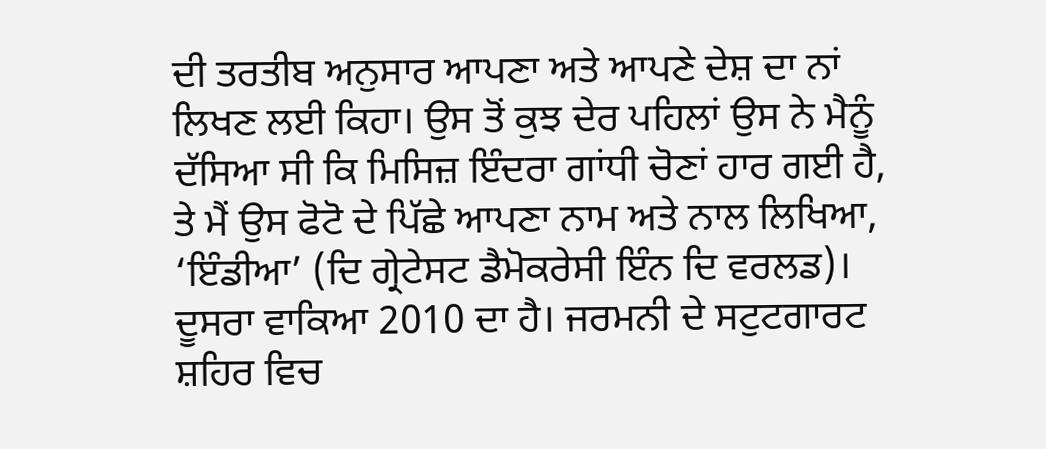ਦੀ ਤਰਤੀਬ ਅਨੁਸਾਰ ਆਪਣਾ ਅਤੇ ਆਪਣੇ ਦੇਸ਼ ਦਾ ਨਾਂ ਲਿਖਣ ਲਈ ਕਿਹਾ। ਉਸ ਤੋਂ ਕੁਝ ਦੇਰ ਪਹਿਲਾਂ ਉਸ ਨੇ ਮੈਨੂੰ ਦੱਸਿਆ ਸੀ ਕਿ ਮਿਸਿਜ਼ ਇੰਦਰਾ ਗਾਂਧੀ ਚੋਣਾਂ ਹਾਰ ਗਈ ਹੈ, ਤੇ ਮੈਂ ਉਸ ਫੋਟੋ ਦੇ ਪਿੱਛੇ ਆਪਣਾ ਨਾਮ ਅਤੇ ਨਾਲ ਲਿਖਿਆ, ‘ਇੰਡੀਆ’ (ਦਿ ਗ੍ਰੇਟੇਸਟ ਡੈਮੋਕਰੇਸੀ ਇੰਨ ਦਿ ਵਰਲਡ)।
ਦੂਸਰਾ ਵਾਕਿਆ 2010 ਦਾ ਹੈ। ਜਰਮਨੀ ਦੇ ਸਟੁਟਗਾਰਟ ਸ਼ਹਿਰ ਵਿਚ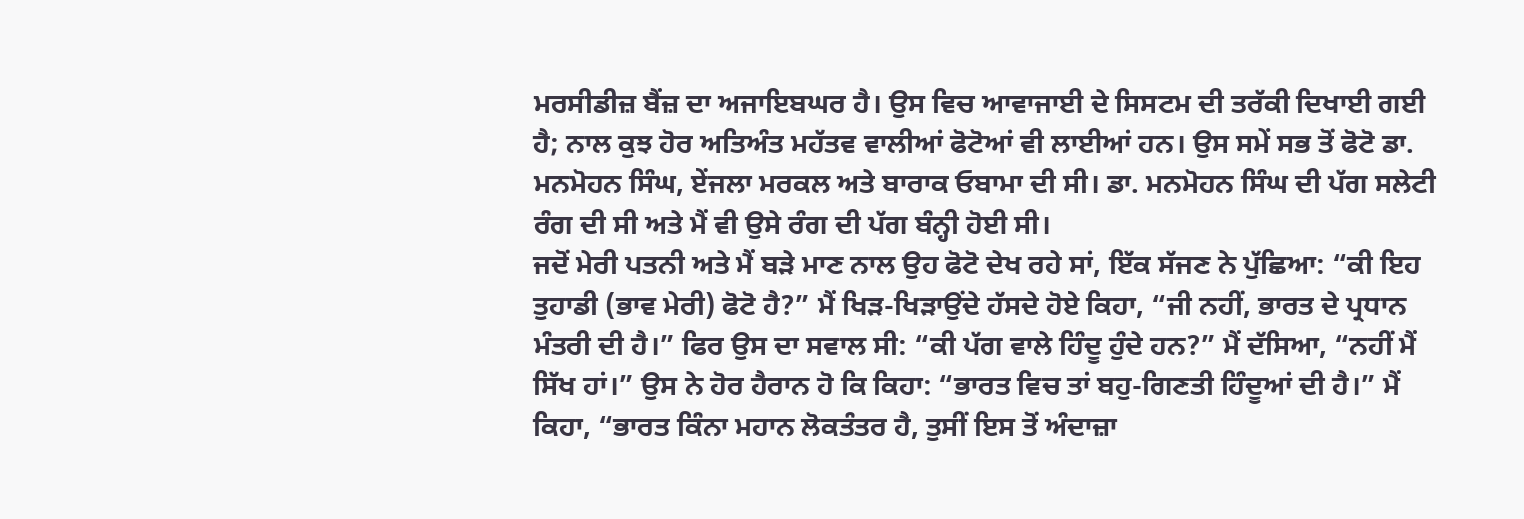ਮਰਸੀਡੀਜ਼ ਬੈਂਜ਼ ਦਾ ਅਜਾਇਬਘਰ ਹੈ। ਉਸ ਵਿਚ ਆਵਾਜਾਈ ਦੇ ਸਿਸਟਮ ਦੀ ਤਰੱਕੀ ਦਿਖਾਈ ਗਈ ਹੈ; ਨਾਲ ਕੁਝ ਹੋਰ ਅਤਿਅੰਤ ਮਹੱਤਵ ਵਾਲੀਆਂ ਫੋਟੋਆਂ ਵੀ ਲਾਈਆਂ ਹਨ। ਉਸ ਸਮੇਂ ਸਭ ਤੋਂ ਫੋਟੋ ਡਾ. ਮਨਮੋਹਨ ਸਿੰਘ, ਏਂਜਲਾ ਮਰਕਲ ਅਤੇ ਬਾਰਾਕ ਓਬਾਮਾ ਦੀ ਸੀ। ਡਾ. ਮਨਮੋਹਨ ਸਿੰਘ ਦੀ ਪੱਗ ਸਲੇਟੀ ਰੰਗ ਦੀ ਸੀ ਅਤੇ ਮੈਂ ਵੀ ਉਸੇ ਰੰਗ ਦੀ ਪੱਗ ਬੰਨ੍ਹੀ ਹੋਈ ਸੀ।
ਜਦੋਂ ਮੇਰੀ ਪਤਨੀ ਅਤੇ ਮੈਂ ਬੜੇ ਮਾਣ ਨਾਲ ਉਹ ਫੋਟੋ ਦੇਖ ਰਹੇ ਸਾਂ, ਇੱਕ ਸੱਜਣ ਨੇ ਪੁੱਛਿਆ: “ਕੀ ਇਹ ਤੁਹਾਡੀ (ਭਾਵ ਮੇਰੀ) ਫੋਟੋ ਹੈ?” ਮੈਂ ਖਿੜ-ਖਿੜਾਉਂਦੇ ਹੱਸਦੇ ਹੋਏ ਕਿਹਾ, “ਜੀ ਨਹੀਂ, ਭਾਰਤ ਦੇ ਪ੍ਰਧਾਨ ਮੰਤਰੀ ਦੀ ਹੈ।” ਫਿਰ ਉਸ ਦਾ ਸਵਾਲ ਸੀ: “ਕੀ ਪੱਗ ਵਾਲੇ ਹਿੰਦੂ ਹੁੰਦੇ ਹਨ?” ਮੈਂ ਦੱਸਿਆ, “ਨਹੀਂ ਮੈਂ ਸਿੱਖ ਹਾਂ।” ਉਸ ਨੇ ਹੋਰ ਹੈਰਾਨ ਹੋ ਕਿ ਕਿਹਾ: “ਭਾਰਤ ਵਿਚ ਤਾਂ ਬਹੁ-ਗਿਣਤੀ ਹਿੰਦੂਆਂ ਦੀ ਹੈ।” ਮੈਂ ਕਿਹਾ, “ਭਾਰਤ ਕਿੰਨਾ ਮਹਾਨ ਲੋਕਤੰਤਰ ਹੈ, ਤੁਸੀਂ ਇਸ ਤੋਂ ਅੰਦਾਜ਼ਾ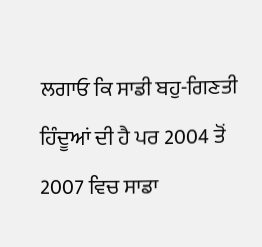ਲਗਾਓ ਕਿ ਸਾਡੀ ਬਹੁ-ਗਿਣਤੀ ਹਿੰਦੂਆਂ ਦੀ ਹੈ ਪਰ 2004 ਤੋਂ 2007 ਵਿਚ ਸਾਡਾ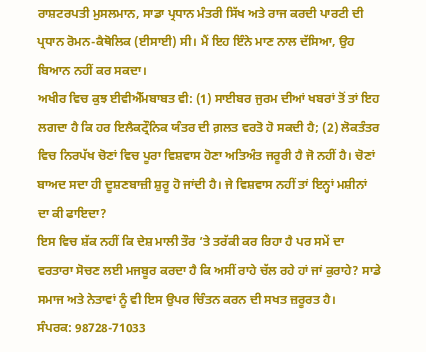ਰਾਸ਼ਟਰਪਤੀ ਮੁਸਲਮਾਨ, ਸਾਡਾ ਪ੍ਰਧਾਨ ਮੰਤਰੀ ਸਿੱਖ ਅਤੇ ਰਾਜ ਕਰਦੀ ਪਾਰਟੀ ਦੀ ਪ੍ਰਧਾਨ ਰੋਮਨ-ਕੈਥੋਲਿਕ (ਈਸਾਈ) ਸੀ। ਮੈਂ ਇਹ ਇੰਨੇ ਮਾਣ ਨਾਲ ਦੱਸਿਆ, ਉਹ ਬਿਆਨ ਨਹੀਂ ਕਰ ਸਕਦਾ।
ਅਖੀਰ ਵਿਚ ਕੁਝ ਈਵੀਐੱਮਬਾਬਤ ਵੀ: (1) ਸਾਈਬਰ ਜੁਰਮ ਦੀਆਂ ਖਬਰਾਂ ਤੋਂ ਤਾਂ ਇਹ ਲਗਦਾ ਹੈ ਕਿ ਹਰ ਇਲੈਕਟ੍ਰੌਨਿਕ ਯੰਤਰ ਦੀ ਗ਼ਲਤ ਵਰਤੋ ਹੋ ਸਕਦੀ ਹੈ; (2) ਲੋਕਤੰਤਰ ਵਿਚ ਨਿਰਪੱਖ ਚੋਣਾਂ ਵਿਚ ਪੂਰਾ ਵਿਸ਼ਵਾਸ ਹੋਣਾ ਅਤਿਅੰਤ ਜਰੂਰੀ ਹੈ ਜੋ ਨਹੀਂ ਹੈ। ਚੋਣਾਂ ਬਾਅਦ ਸਦਾ ਹੀ ਦੂਸ਼ਣਬਾਜ਼ੀ ਸ਼ੁਰੂ ਹੋ ਜਾਂਦੀ ਹੈ। ਜੇ ਵਿਸ਼ਵਾਸ ਨਹੀਂ ਤਾਂ ਇਨ੍ਹਾਂ ਮਸ਼ੀਨਾਂ ਦਾ ਕੀ ਫਾਇਦਾ?
ਇਸ ਵਿਚ ਸ਼ੱਕ ਨਹੀਂ ਕਿ ਦੇਸ਼ ਮਾਲੀ ਤੌਰ ’ਤੇ ਤਰੱਕੀ ਕਰ ਰਿਹਾ ਹੈ ਪਰ ਸਮੇਂ ਦਾ ਵਰਤਾਰਾ ਸੋਚਣ ਲਈ ਮਜਬੂਰ ਕਰਦਾ ਹੈ ਕਿ ਅਸੀਂ ਰਾਹੇ ਚੱਲ ਰਹੇ ਹਾਂ ਜਾਂ ਕੁਰਾਹੇ? ਸਾਡੇ ਸਮਾਜ ਅਤੇ ਨੇਤਾਵਾਂ ਨੂੰ ਵੀ ਇਸ ਉਪਰ ਚਿੰਤਨ ਕਰਨ ਦੀ ਸਖਤ ਜ਼ਰੂਰਤ ਹੈ।
ਸੰਪਰਕ: 98728-71033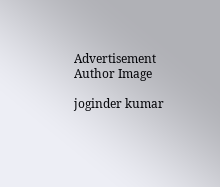Advertisement
Author Image

joginder kumar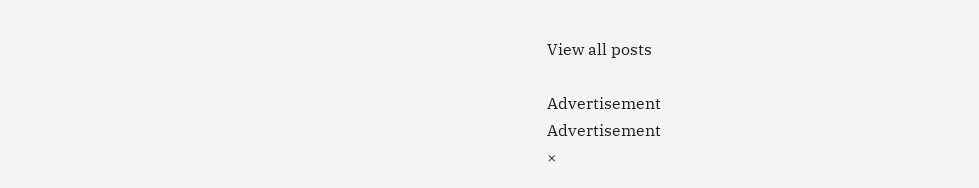View all posts

Advertisement
Advertisement
×